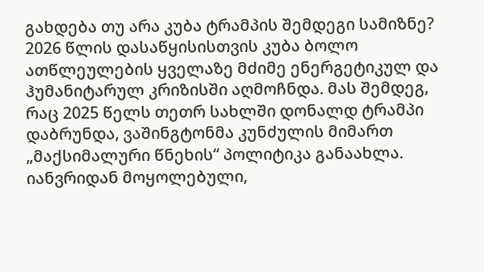გახდება თუ არა კუბა ტრამპის შემდეგი სამიზნე?
2026 წლის დასაწყისისთვის კუბა ბოლო ათწლეულების ყველაზე მძიმე ენერგეტიკულ და ჰუმანიტარულ კრიზისში აღმოჩნდა. მას შემდეგ, რაც 2025 წელს თეთრ სახლში დონალდ ტრამპი დაბრუნდა, ვაშინგტონმა კუნძულის მიმართ „მაქსიმალური წნეხის“ პოლიტიკა განაახლა. იანვრიდან მოყოლებული,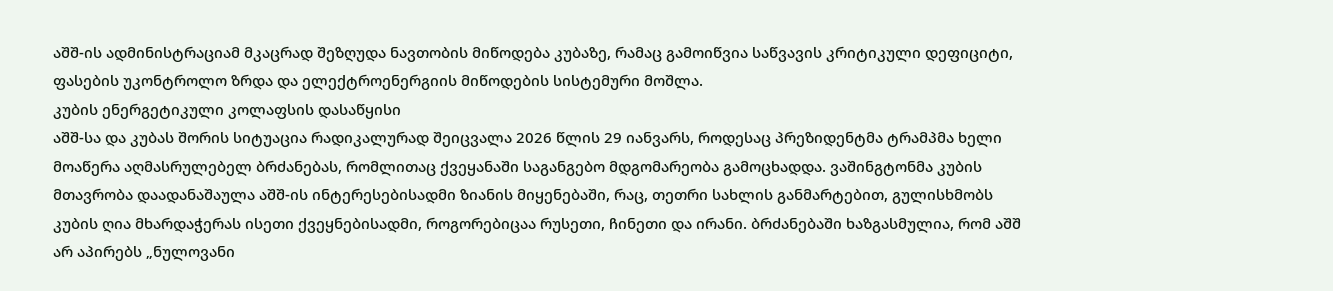აშშ-ის ადმინისტრაციამ მკაცრად შეზღუდა ნავთობის მიწოდება კუბაზე, რამაც გამოიწვია საწვავის კრიტიკული დეფიციტი, ფასების უკონტროლო ზრდა და ელექტროენერგიის მიწოდების სისტემური მოშლა.
კუბის ენერგეტიკული კოლაფსის დასაწყისი
აშშ-სა და კუბას შორის სიტუაცია რადიკალურად შეიცვალა 2026 წლის 29 იანვარს, როდესაც პრეზიდენტმა ტრამპმა ხელი მოაწერა აღმასრულებელ ბრძანებას, რომლითაც ქვეყანაში საგანგებო მდგომარეობა გამოცხადდა. ვაშინგტონმა კუბის მთავრობა დაადანაშაულა აშშ-ის ინტერესებისადმი ზიანის მიყენებაში, რაც, თეთრი სახლის განმარტებით, გულისხმობს კუბის ღია მხარდაჭერას ისეთი ქვეყნებისადმი, როგორებიცაა რუსეთი, ჩინეთი და ირანი. ბრძანებაში ხაზგასმულია, რომ აშშ არ აპირებს „ნულოვანი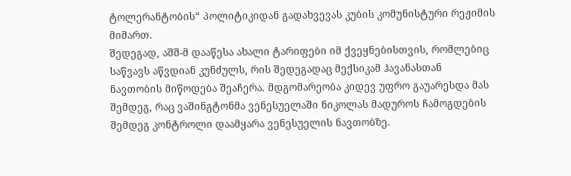ტოლერანტობის“ პოლიტიკიდან გადახვევას კუბის კომუნისტური რეჟიმის მიმართ.
შედეგად, აშშ-მ დააწესა ახალი ტარიფები იმ ქვეყნებისთვის, რომლებიც საწვავს აწვდიან კუნძულს, რის შედეგადაც მექსიკამ ჰავანასთან ნავთობის მიწოდება შეაჩერა. მდგომარეობა კიდევ უფრო გაუარესდა მას შემდეგ, რაც ვაშინგტონმა ვენესუელაში ნიკოლას მადუროს ჩამოგდების შემდეგ კონტროლი დაამყარა ვენესუელის ნავთობზე.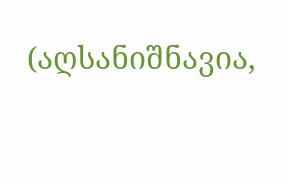(აღსანიშნავია,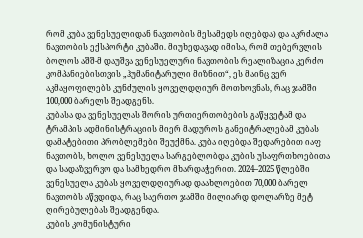რომ კუბა ვენესუელიდან ნავთობის მესამედს იღებდა) და აკრძალა ნავთობის ექსპორტი კუბაში. მიუხედავად იმისა, რომ თებერვლის ბოლოს აშშ-მ დაუშვა ვენესუელური ნავთობის რეალიზაცია კერძო კომპანიებისთვის „ჰუმანიტარული მიზნით“, ეს მაინც ვერ აკმაყოფილებს კუნძულის ყოველდღიურ მოთხოვნას, რაც ჯამში 100,000 ბარელს შეადგენს.
კუბასა და ვენესუელას შორის ურთიერთობების გაწყვეტამ და ტრამპის ადმინისტრაციის მიერ მადუროს განეიტრალებამ კუბას დამატებითი პრობლემები შეუქმნა. კუბა იღებდა შედარებით იაფ ნავთობს, ხოლო ვენესუელა სარგებლობდა კუბის უსაფრთხოებითა და სადაზვერვო და სამხედრო მხარდაჭერით. 2024–2025 წლებში ვენესუელა კუბას ყოველდღიურად დაახლოებით 70,000 ბარელ ნავთობს აწვდიდა, რაც საერთო ჯამში მილიარდ დოლარზე მეტ ღირებულებას შეადგენდა.
კუბის კომუნისტური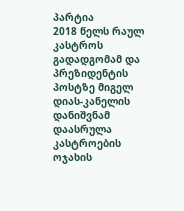პარტია
2018 წელს რაულ კასტროს გადადგომამ და პრეზიდენტის პოსტზე მიგელ დიას-კანელის დანიშვნამ დაასრულა კასტროების ოჯახის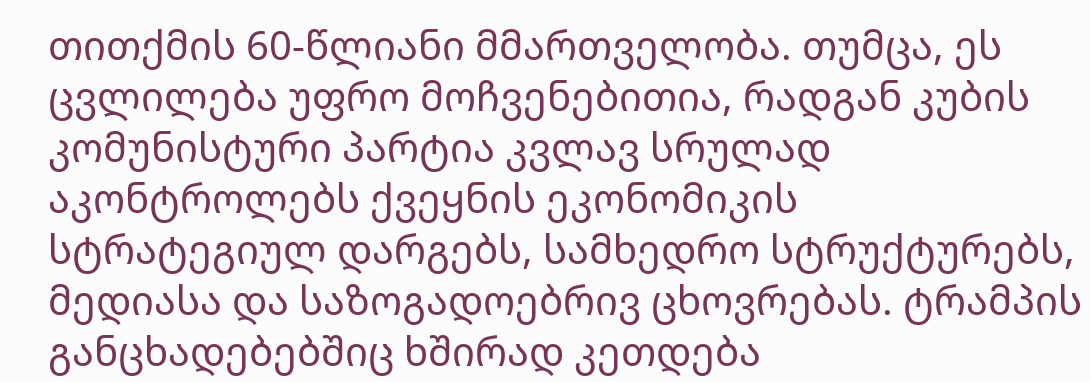თითქმის 60-წლიანი მმართველობა. თუმცა, ეს ცვლილება უფრო მოჩვენებითია, რადგან კუბის კომუნისტური პარტია კვლავ სრულად აკონტროლებს ქვეყნის ეკონომიკის სტრატეგიულ დარგებს, სამხედრო სტრუქტურებს, მედიასა და საზოგადოებრივ ცხოვრებას. ტრამპის განცხადებებშიც ხშირად კეთდება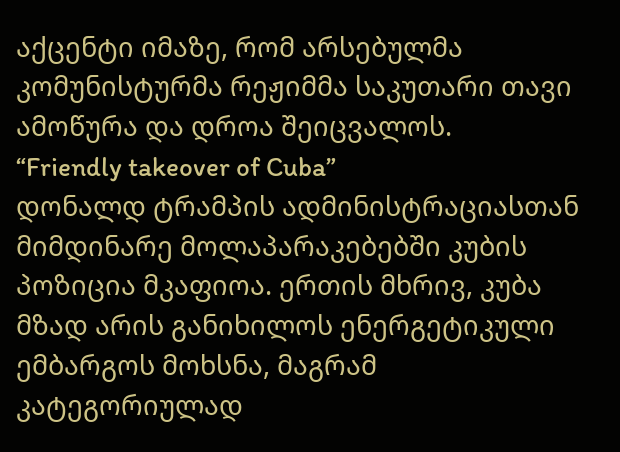აქცენტი იმაზე, რომ არსებულმა კომუნისტურმა რეჟიმმა საკუთარი თავი ამოწურა და დროა შეიცვალოს.
“Friendly takeover of Cuba”
დონალდ ტრამპის ადმინისტრაციასთან მიმდინარე მოლაპარაკებებში კუბის პოზიცია მკაფიოა. ერთის მხრივ, კუბა მზად არის განიხილოს ენერგეტიკული ემბარგოს მოხსნა, მაგრამ კატეგორიულად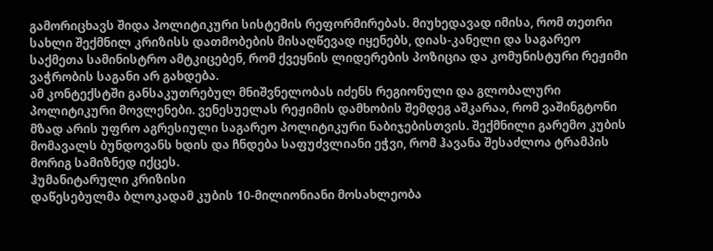გამორიცხავს შიდა პოლიტიკური სისტემის რეფორმირებას. მიუხედავად იმისა, რომ თეთრი სახლი შექმნილ კრიზისს დათმობების მისაღწევად იყენებს, დიას-კანელი და საგარეო საქმეთა სამინისტრო ამტკიცებენ, რომ ქვეყნის ლიდერების პოზიცია და კომუნისტური რეჟიმი ვაჭრობის საგანი არ გახდება.
ამ კონტექსტში განსაკუთრებულ მნიშვნელობას იძენს რეგიონული და გლობალური პოლიტიკური მოვლენები. ვენესუელას რეჟიმის დამხობის შემდეგ აშკარაა, რომ ვაშინგტონი მზად არის უფრო აგრესიული საგარეო პოლიტიკური ნაბიჯებისთვის. შექმნილი გარემო კუბის მომავალს ბუნდოვანს ხდის და ჩნდება საფუძვლიანი ეჭვი, რომ ჰავანა შესაძლოა ტრამპის მორიგ სამიზნედ იქცეს.
ჰუმანიტარული კრიზისი
დაწესებულმა ბლოკადამ კუბის 10-მილიონიანი მოსახლეობა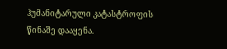ჰუმანიტარული კატასტროფის წინაშე დააყენა.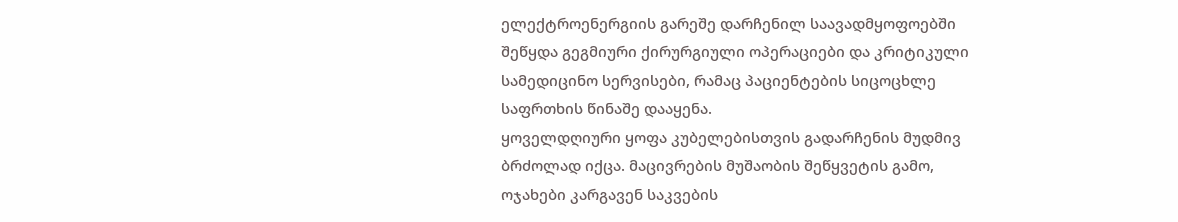ელექტროენერგიის გარეშე დარჩენილ საავადმყოფოებში შეწყდა გეგმიური ქირურგიული ოპერაციები და კრიტიკული სამედიცინო სერვისები, რამაც პაციენტების სიცოცხლე საფრთხის წინაშე დააყენა.
ყოველდღიური ყოფა კუბელებისთვის გადარჩენის მუდმივ ბრძოლად იქცა. მაცივრების მუშაობის შეწყვეტის გამო, ოჯახები კარგავენ საკვების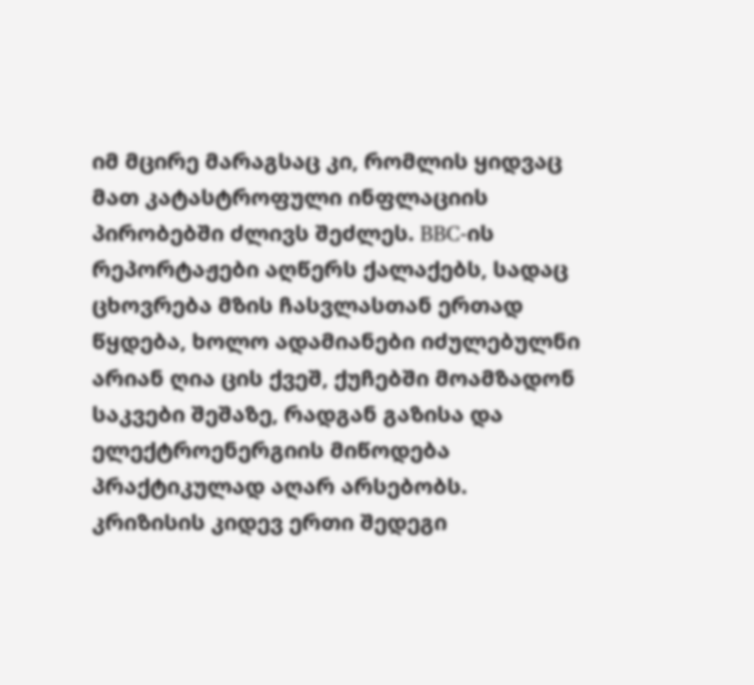იმ მცირე მარაგსაც კი, რომლის ყიდვაც მათ კატასტროფული ინფლაციის პირობებში ძლივს შეძლეს. BBC-ის რეპორტაჟები აღწერს ქალაქებს, სადაც ცხოვრება მზის ჩასვლასთან ერთად წყდება, ხოლო ადამიანები იძულებულნი არიან ღია ცის ქვეშ, ქუჩებში მოამზადონ საკვები შეშაზე, რადგან გაზისა და ელექტროენერგიის მიწოდება პრაქტიკულად აღარ არსებობს.
კრიზისის კიდევ ერთი შედეგი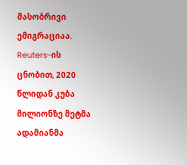მასობრივი ემიგრაციაა. Reuters-ის ცნობით, 2020 წლიდან კუბა მილიონზე მეტმა ადამიანმა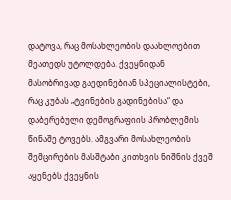დატოვა, რაც მოსახლეობის დაახლოებით მეათედს უტოლდება. ქვეყნიდან მასობრივად გაედინებიან სპეციალისტები, რაც კუბას „ტვინების გადინებისა“ და დაბერებული დემოგრაფიის პრობლემის წინაშე ტოვებს. ამგვარი მოსახლეობის შემცირების მასშტაბი კითხვის ნიშნის ქვეშ აყენებს ქვეყნის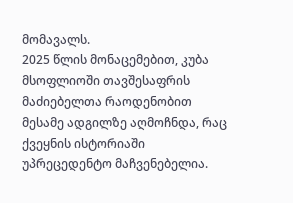მომავალს.
2025 წლის მონაცემებით, კუბა მსოფლიოში თავშესაფრის მაძიებელთა რაოდენობით მესამე ადგილზე აღმოჩნდა, რაც ქვეყნის ისტორიაში უპრეცედენტო მაჩვენებელია.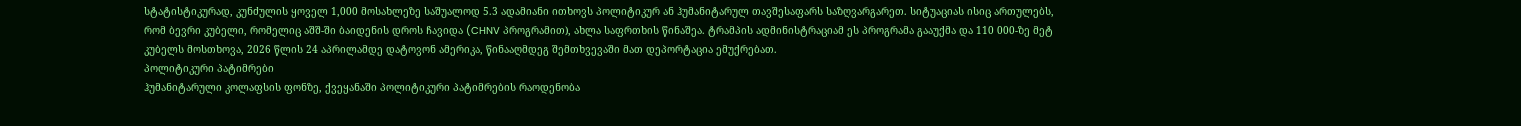სტატისტიკურად, კუნძულის ყოველ 1,000 მოსახლეზე საშუალოდ 5.3 ადამიანი ითხოვს პოლიტიკურ ან ჰუმანიტარულ თავშესაფარს საზღვარგარეთ. სიტუაციას ისიც ართულებს, რომ ბევრი კუბელი, რომელიც აშშ-ში ბაიდენის დროს ჩავიდა (CHNV პროგრამით), ახლა საფრთხის წინაშეა. ტრამპის ადმინისტრაციამ ეს პროგრამა გააუქმა და 110 000-ზე მეტ კუბელს მოსთხოვა, 2026 წლის 24 აპრილამდე დატოვონ ამერიკა, წინააღმდეგ შემთხვევაში მათ დეპორტაცია ემუქრებათ.
პოლიტიკური პატიმრები
ჰუმანიტარული კოლაფსის ფონზე, ქვეყანაში პოლიტიკური პატიმრების რაოდენობა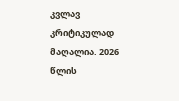კვლავ კრიტიკულად მაღალია. 2026 წლის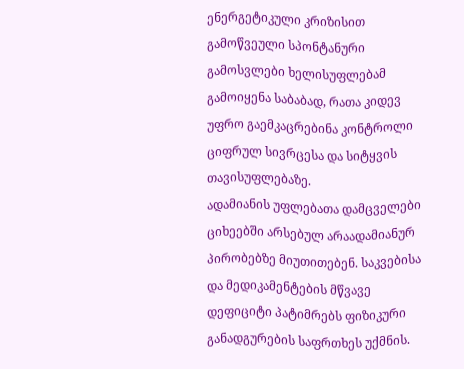ენერგეტიკული კრიზისით გამოწვეული სპონტანური გამოსვლები ხელისუფლებამ გამოიყენა საბაბად, რათა კიდევ უფრო გაემკაცრებინა კონტროლი ციფრულ სივრცესა და სიტყვის თავისუფლებაზე.
ადამიანის უფლებათა დამცველები ციხეებში არსებულ არაადამიანურ პირობებზე მიუთითებენ. საკვებისა და მედიკამენტების მწვავე დეფიციტი პატიმრებს ფიზიკური განადგურების საფრთხეს უქმნის.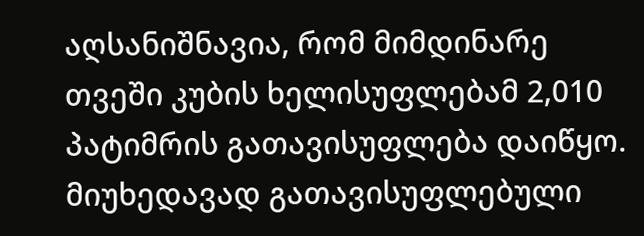აღსანიშნავია, რომ მიმდინარე თვეში კუბის ხელისუფლებამ 2,010 პატიმრის გათავისუფლება დაიწყო. მიუხედავად გათავისუფლებული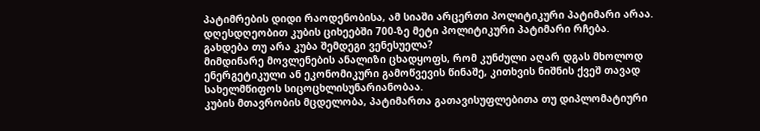პატიმრების დიდი რაოდენობისა, ამ სიაში არცერთი პოლიტიკური პატიმარი არაა. დღესდღეობით კუბის ციხეებში 700-ზე მეტი პოლიტიკური პატიმარი რჩება.
გახდება თუ არა კუბა შემდეგი ვენესუელა?
მიმდინარე მოვლენების ანალიზი ცხადყოფს, რომ კუნძული აღარ დგას მხოლოდ ენერგეტიკული ან ეკონომიკური გამოწვევის წინაშე, კითხვის ნიშნის ქვეშ თავად სახელმწიფოს სიცოცხლისუნარიანობაა.
კუბის მთავრობის მცდელობა, პატიმართა გათავისუფლებითა თუ დიპლომატიური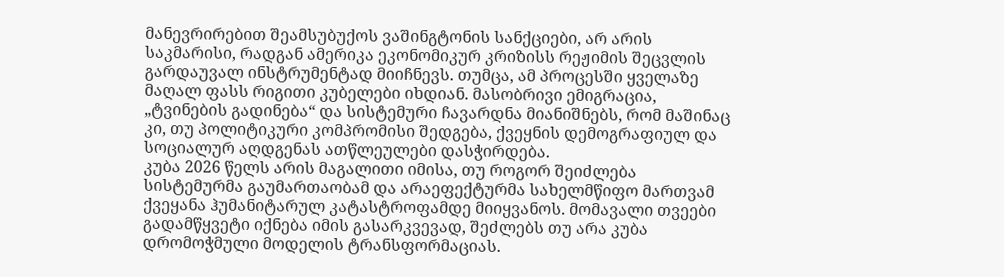მანევრირებით შეამსუბუქოს ვაშინგტონის სანქციები, არ არის საკმარისი, რადგან ამერიკა ეკონომიკურ კრიზისს რეჟიმის შეცვლის გარდაუვალ ინსტრუმენტად მიიჩნევს. თუმცა, ამ პროცესში ყველაზე მაღალ ფასს რიგითი კუბელები იხდიან. მასობრივი ემიგრაცია, „ტვინების გადინება“ და სისტემური ჩავარდნა მიანიშნებს, რომ მაშინაც კი, თუ პოლიტიკური კომპრომისი შედგება, ქვეყნის დემოგრაფიულ და სოციალურ აღდგენას ათწლეულები დასჭირდება.
კუბა 2026 წელს არის მაგალითი იმისა, თუ როგორ შეიძლება სისტემურმა გაუმართაობამ და არაეფექტურმა სახელმწიფო მართვამ ქვეყანა ჰუმანიტარულ კატასტროფამდე მიიყვანოს. მომავალი თვეები გადამწყვეტი იქნება იმის გასარკვევად, შეძლებს თუ არა კუბა დრომოჭმული მოდელის ტრანსფორმაციას.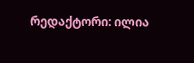რედაქტორი: ილია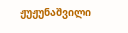ჟუჟუნაშვილი